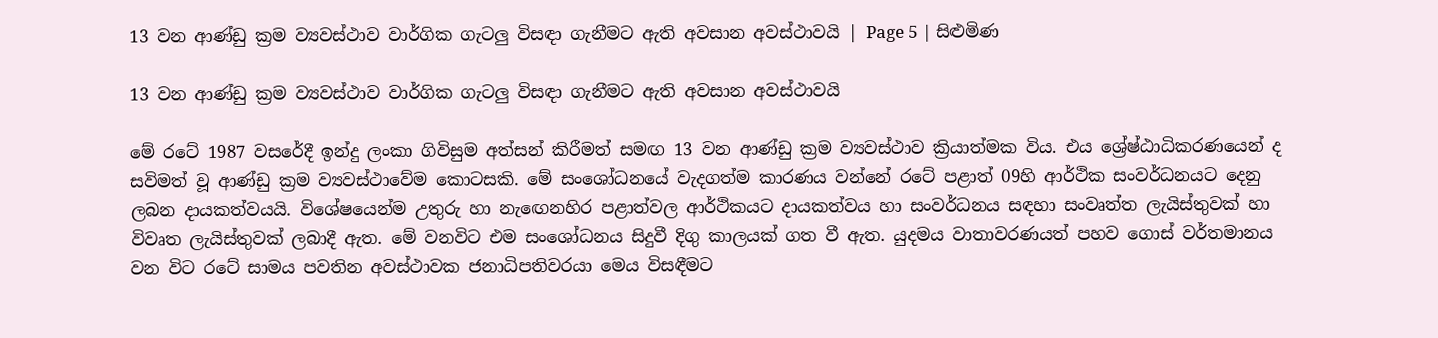13 වන ආණ්ඩු ක්‍රම ව්‍යවස්ථාව වාර්ගික ගැටලු විසඳා ගැනීමට ඇති අවසාන අවස්ථාවයි | Page 5 | සිළුමිණ

13 වන ආණ්ඩු ක්‍රම ව්‍යවස්ථාව වාර්ගික ගැටලු විසඳා ගැනීමට ඇති අවසාන අවස්ථාවයි

මේ රටේ 1987 වසරේදී ඉන්දු ලංකා ගිවිසුම අත්සන් කිරීමත් සමඟ 13 වන ආණ්ඩු ක්‍රම ව්‍යවස්ථාව ක්‍රියාත්මක විය. එය ශ්‍රේෂ්ඨාධිකරණයෙන් ද සවිමත් වූ ආණ්ඩු ක්‍රම ව්‍යවස්ථාවේම කොටසකි. මේ සංශෝධනයේ වැදගත්ම කාරණය වන්නේ රටේ පළාත් 09හි ආර්ථික සංවර්ධනයට දෙනු ලබන දායකත්වයයි. විශේෂයෙන්ම උතුරු හා නැඟෙනහිර පළාත්වල ආර්ථිකයට දායකත්වය හා සංවර්ධනය සඳහා සංවෘත්ත ලැයිස්තුවක් හා විවෘත ලැයිස්තුවක් ලබාදී ඇත. මේ වනවිට එම සංශෝධනය සිදුවී දිගු කාලයක් ගත වී ඇත. යුදමය වාතාවරණයත් පහව ‍ගොස් වර්තමානය වන විට රටේ සාමය පවතින අවස්ථාවක ජනාධිපතිවරයා මෙය විසඳීමට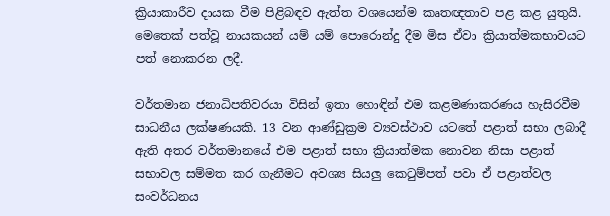ක්‍රියාකාරීව දායක වීම පිළිබඳව ඇත්ත වශයෙන්ම කෘතඥතාව පළ කළ යුතුයි. මෙතෙක් පත්වූ නායකයන් යම් යම් පොරොන්දු දීම මිස ඒවා ක්‍රියාත්මකභාවයට පත් නොකරන ලදී.

වර්තමාන ජනාධිපතිවරයා විසින් ඉතා හොඳින් එම කළමණාකරණය හැසිරවීම සාධනීය ලක්ෂණයකි. 13 වන ආණ්ඩුක්‍රම ව්‍යවස්ථාව යටතේ පළාත් සභා ලබාදී ඇති අතර වර්තමානයේ එම පළාත් සභා ක්‍රියාත්මක නොවන නිසා පළාත් සභාවල සම්මත කර ගැනීමට අවශ්‍ය සියලු කෙටුම්පත් පවා ඒ පළාත්වල සංවර්ධනය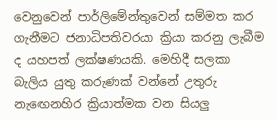වෙනුවෙන් පාර්ලිමේන්තුවෙන් සම්මත කර ගැනීමට ජනාධිපතිවරයා ක්‍රියා කරනු ලැබීම ද යහපත් ලක්ෂණයකි. මෙහිදී සලකා බැලිය යුතු කරුණක් වන්නේ උතුරු නැඟෙනහිර ක්‍රියාත්මක වන සියලු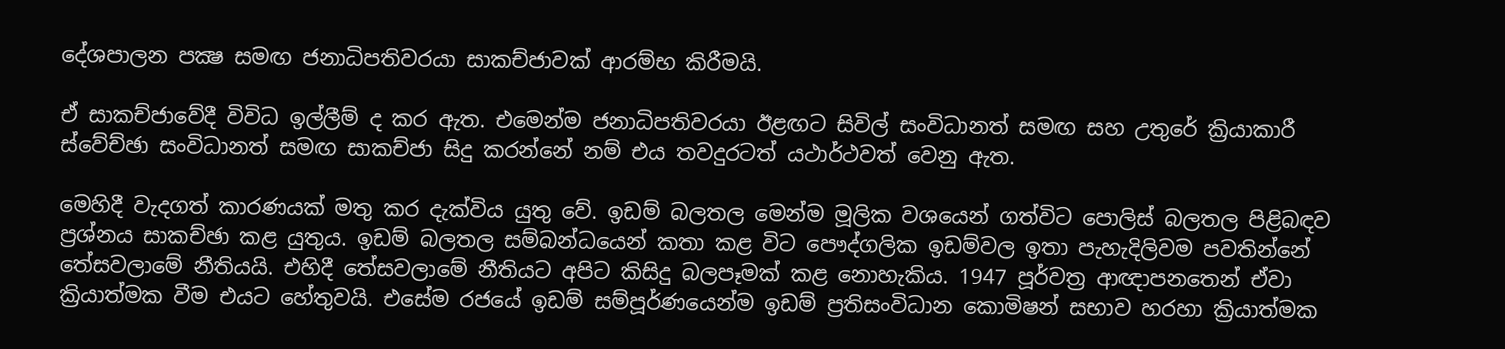දේශපාලන පක්‍ෂ සමඟ ජනාධිපතිවරයා සාකච්ජාවක් ආරම්භ කිරීමයි.

ඒ සාකච්ජාවේදී විවිධ ඉල්ලීම් ද කර ඇත. එමෙන්ම ජනාධිපතිවරයා ඊළඟට සිවිල් සංවිධානත් සමඟ සහ උතුරේ ක්‍රියාකාරී ස්වේච්ඡා සංවිධානත් සමඟ සාකච්ජා සිදු කරන්නේ නම් එය තවදුරටත් යථාර්ථවත් වෙනු ඇත.

මෙහිදී වැදගත් කාරණයක් මතු කර දැක්විය යුතු වේ. ඉඩම් බලතල මෙන්ම මූලික වශයෙන් ගත්විට පොලිස් බලතල පිළිබඳව ප්‍රශ්නය සාකච්ඡා කළ යුතුය. ඉඩම් බලතල සම්බන්ධයෙන් කතා කළ විට පෞද්ගලික ඉඩම්වල ඉතා පැහැදිලිවම පවතින්නේ තේසවලාමේ නීතියයි. එහිදී තේසවලාමේ නීතියට අපිට කිසිදු බලපෑමක් කළ නොහැකිය. 1947 පූර්වත්‍ර ආඥාපනතෙන් ඒවා ක්‍රියාත්මක වීම එයට හේතුවයි. එසේම රජයේ ඉඩම් සම්පූර්ණයෙන්ම ඉඩම් ප්‍රතිසංවිධාන කොමිෂන් සභාව හරහා ක්‍රියාත්මක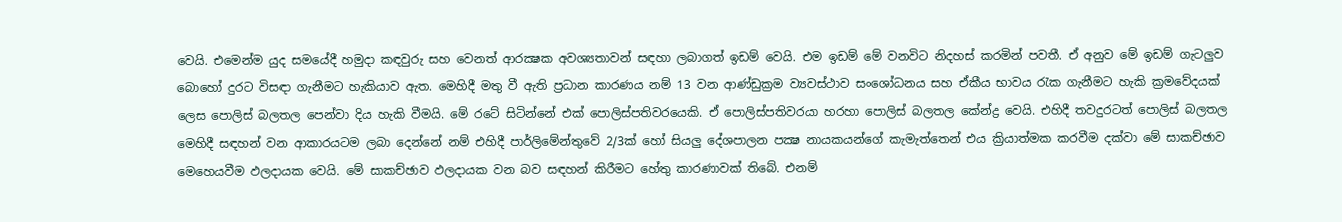වෙයි. එමෙන්ම යුද සමයේදී හමුදා කඳවුරු සහ වෙනත් ආරක්‍ෂක අවශ්‍යතාවන් සඳහා ලබාගත් ඉඩම් වෙයි. එම ඉඩම් මේ වනවිට නිදහස් කරමින් පවතී. ඒ අනුව මේ ඉඩම් ගැටලුව බොහෝ දුරට විසඳා ගැනීමට හැකියාව ඇත. මෙහිදී මතු වී ඇති ප්‍රධාන කාරණය නම් 13 වන ආණ්ඩුක්‍රම ව්‍යවස්ථාව සංශෝධනය සහ ඒකීය භාවය රැක ගැනීමට හැකි ක්‍රමවේදයක් ලෙස පොලිස් බලතල පෙන්වා දිය හැකි වීමයි. මේ රටේ සිටින්නේ එක් පොලිස්පතිවරයෙකි. ඒ පොලිස්පතිවරයා හරහා පොලිස් බලතල කේන්ද්‍ර වෙයි. එහිදී තවදුරටත් පොලිස් බලතල මෙහිදී සඳහන් වන ආකාරයටම ලබා දෙන්නේ නම් එහිදී පාර්ලිමේන්තුවේ 2/3ක් හෝ සියලු දේශපාලන පක්‍ෂ නායකයන්ගේ කැමැත්තෙන් එය ක්‍රියාත්මක කරවීම දක්වා මේ සාකච්ඡාව මෙහෙයවීම ඵලදායක වෙයි. මේ සාකච්ඡාව ඵලදායක වන බව සඳහන් කිරීමට හේතු කාරණාවක් තිබේ. එනම්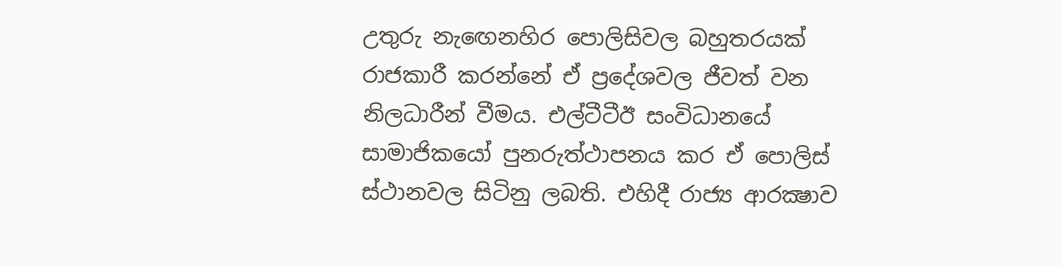උතුරු නැඟෙනහිර පොලිසිවල බහුතරයක් රාජකාරී කරන්නේ ඒ ප්‍රදේශවල ජීවත් වන නිලධාරීන් වීමය. එල්ටීටීඊ සංවිධානයේ සාමාජිකයෝ පුනරුත්ථාපනය කර ඒ පොලිස් ස්ථානවල සිටිනු ලබති. එහිදී රාජ්‍ය ආරක්‍ෂාව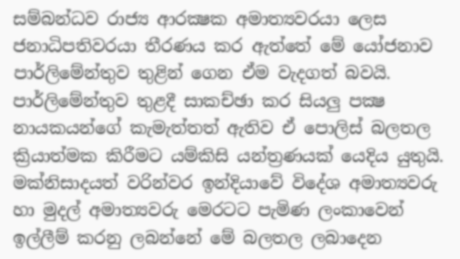සම්බන්ධව රාජ්‍ය ආරක්‍ෂක අමාත්‍යවරයා ලෙස ජනාධිපතිවරයා තීරණය කර ඇත්තේ මේ යෝජනාව පාර්ලිමේන්තුව තුළින් ගෙන ඒම වැදගත් බවයි. පාර්ලිමේන්තුව තුළදී සාකච්ඡා කර සියලු පක්‍ෂ නායකයන්ගේ කැමැත්තත් ඇතිව ඒ පොලිස් බලතල ක්‍රියාත්මක කිරීමට යම්කිසි යන්ත්‍රණයක් යෙදිය යුතුයි. මක්නිසාදයත් වරින්වර ඉන්දියාවේ විදේශ අමාත්‍යවරු හා මුදල් අමාත්‍යවරු මෙරටට පැමිණ ලංකාවෙන් ඉල්ලීම් කරනු ලබන්නේ මේ බලතල ලබාදෙන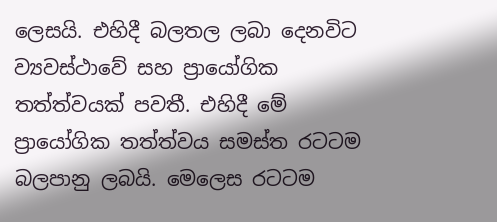ලෙසයි. එහිදී බලතල ලබා දෙනවිට ව්‍යවස්ථාවේ සහ ප්‍රායෝගික තත්ත්වයක් පවතී. එහිදී මේ ප්‍රායෝගික තත්ත්වය සමස්ත රටටම බලපානු ලබයි. මෙලෙස රටටම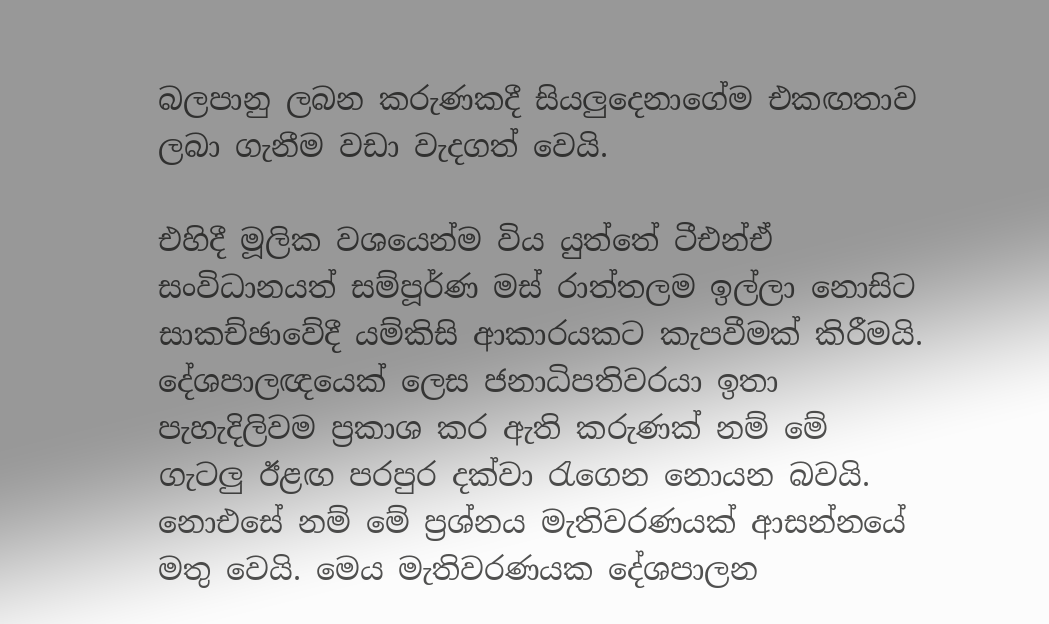බලපානු ලබන කරුණකදී සියලුදෙනාගේම එකඟතාව ලබා ගැනීම වඩා වැදගත් වෙයි.

එහිදී මූලික වශයෙන්ම විය යුත්තේ ටීඑන්ඒ සංවිධානයත් සම්පූර්ණ මස් රාත්තලම ඉල්ලා නොසිට සාකච්ඡාවේදී යම්කිසි ආකාරයකට කැපවීමක් කිරීමයි. දේශපාලඥයෙක් ලෙස ජනාධිපතිවරයා ඉතා පැහැදිලිවම ප්‍රකාශ කර ඇති කරුණක් නම් මේ ගැටලු ඊළඟ පරපුර දක්වා රැගෙන නොයන බවයි. නොඑසේ නම් මේ ප්‍රශ්නය මැතිවරණයක් ආසන්නයේ මතු වෙයි. මෙය මැතිවරණයක දේශපාලන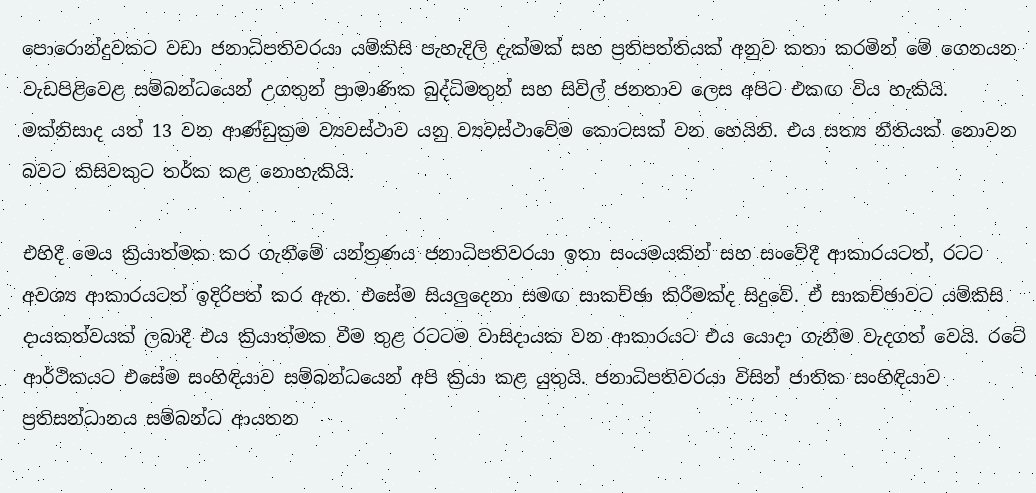පොරොන්දුවකට වඩා ජනාධිපතිවරයා යම්කිසි පැහැදිලි දැක්මක් සහ ප්‍රතිපත්තියක් අනුව කතා කරමින් මේ ගෙනයන වැඩපිළිවෙළ සම්බන්ධයෙන් උගතුන් ප්‍රාමාණික බුද්ධිමතුන් සහ සිවිල් ජනතාව ලෙස අපිට එකඟ විය හැකියි. මක්නිසාද යත් 13 වන ආණ්ඩුක්‍රම ව්‍යවස්ථාව යනු ව්‍යවස්ථාවේම කොටසක් වන හෙයිනි. එය සත්‍ය නීතියක් නොවන බවට කිසිවකුට තර්ක කළ නොහැකියි.

එහිදී මෙය ක්‍රියාත්මක කර ගැනීමේ යන්ත්‍රණය ජනාධිපතිවරයා ඉතා සංයමයකින් සහ සංවේදී ආකාරයටත්, රටට අවශ්‍ය ආකාරයටත් ඉදිරිපත් කර ඇත. එසේම සියලුදෙනා සමඟ සාකච්ඡා කිරීමක්ද සිදුවේ. ඒ සාකච්ඡාවට යම්කිසි දායකත්වයක් ලබාදී එය ක්‍රියාත්මක වීම තුළ රටටම වාසිදායක වන ආකාරයට එය යොදා ගැනීම වැදගත් වෙයි. රටේ ආර්ථිකයට එසේම සංහිඳියාව සම්බන්ධයෙන් අපි ක්‍රියා කළ යුතුයි. ජනාධිපතිවරයා විසින් ජාතික සංහිඳියාව ප්‍රතිසන්ධානය සම්බන්ධ ආයතන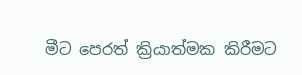මීට පෙරත් ක්‍රියාත්මක කිරීමට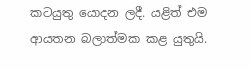කටයුතු යොදන ලදී. යළිත් එම ආයතන බලාත්මක කළ යුතුයි.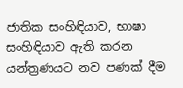ජාතික සංහිඳියාව, භාෂා සංහිඳියාව ඇති කරන යන්ත්‍රණයට නව පණක් දීම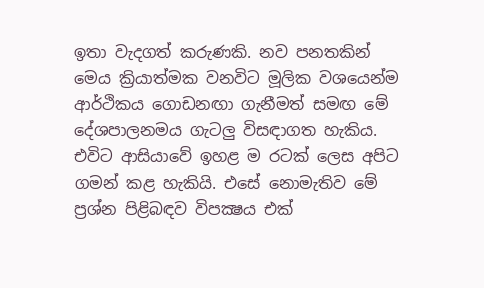ඉතා වැදගත් කරුණකි. නව පනතකින් මෙය ක්‍රියාත්මක වනවිට මූලික වශයෙන්ම ආර්ථිකය ගොඩනඟා ගැනීමත් සමඟ මේ දේශපාලනමය ගැටලු විසඳාගත හැකිය. එවිට ආසියාවේ ඉහළ ම රටක් ලෙස අපිට ගමන් කළ හැකියි. එසේ නොමැතිව මේ ප්‍රශ්න පිළිබඳව විපක්‍ෂය එක්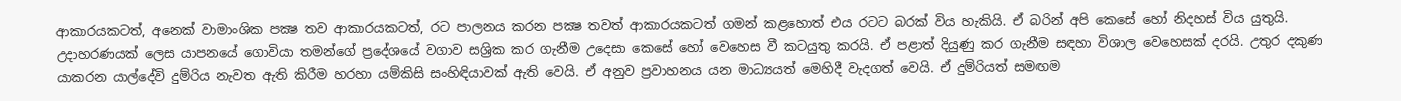ආකාරයකටත්, අනෙක් වාමාංශික පක්‍ෂ තව ආකාරයකටත්, රට පාලනය කරන පක්‍ෂ තවත් ආකාරයකටත් ගමන් කළහොත් එය රටට බරක් විය හැකියි. ඒ බරින් අපි කෙසේ හෝ නිදහස් විය යුතුයි. උදාහරණයක් ලෙස යාපනයේ ගොවියා තමන්ගේ ප්‍රදේශයේ වගාව සශ්‍රික කර ගැනීම උදෙසා කෙසේ හෝ වෙහෙස වී කටයුතු කරයි. ඒ පළාත් දියුණු කර ගැනීම සඳහා විශාල වෙහෙසක් දරයි. උතුර දකුණ යාකරන යාල්දේවි දුම්රිය නැවත ඇති කිරීම හරහා යම්කිසි සංහිඳියාවක් ඇති වෙයි. ඒ අනුව ප්‍රවාහනය යන මාධ්‍යයත් මෙහිදී වැදගත් වෙයි. ඒ දුම්රියත් සමඟම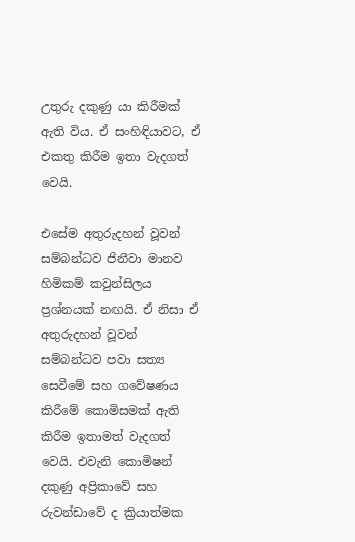උතුරු දකුණු යා කිරීමක් ඇති විය. ඒ සංහිඳියාවට, ඒ එකතු කිරීම ඉතා වැදගත් වෙයි.

එසේම අතුරුදහන් වූවන් සම්බන්ධව ජිනීවා මානව හිමිකම් කවුන්සිලය ප්‍රශ්නයක් නඟයි. ඒ නිසා ඒ අතුරුදහන් වූවන් සම්බන්ධව පවා සත්‍ය සෙවීමේ සහ ගවේෂණය කිරීමේ කොමිසමක් ඇති කිරීම ඉතාමත් වැදගත් වෙයි. එවැනි කොමිෂන් දකුණු අප්‍රිකාවේ සහ රුවන්ඩාවේ ද ක්‍රියාත්මක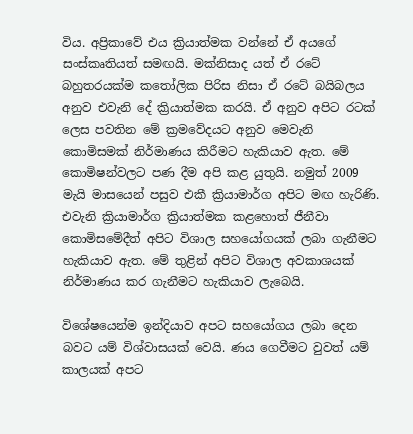විය. අප්‍රිකාවේ එය ක්‍රියාත්මක වන්නේ ඒ අයගේ සංස්කෘතියත් සමඟයි. මක්නිසාද යත් ඒ රටේ බහුතරයක්ම කතෝලික පිරිස නිසා ඒ රටේ බයිබලය අනුව එවැනි දේ ක්‍රියාත්මක කරයි. ඒ අනුව අපිට රටක් ලෙස පවතින මේ ක්‍රමවේදයට අනුව මෙවැනි කොමිසමක් නිර්මාණය කිරීමට හැකියාව ඇත. මේ කොමිෂන්වලට පණ දීම අපි කළ යුතුයි. නමුත් 2009 මැයි මාසයෙන් පසුව එකී ක්‍රියාමාර්ග අපිට මඟ හැරිණි. එවැනි ක්‍රියාමාර්ග ක්‍රියාත්මක කළහොත් ජීනීවා කොමිසමේදීත් අපිට විශාල සහයෝගයක් ලබා ගැනීමට හැකියාව ඇත. මේ තුළින් අපිට විශාල අවකාශයක් නිර්මාණය කර ගැනීමට හැකියාව ලැබෙයි.

විශේෂයෙන්ම ඉන්දියාව අපට සහයෝගය ලබා දෙන බවට යම් විශ්වාසයක් වෙයි. ණය ගෙවීමට වුවත් යම් කාලයක් අපට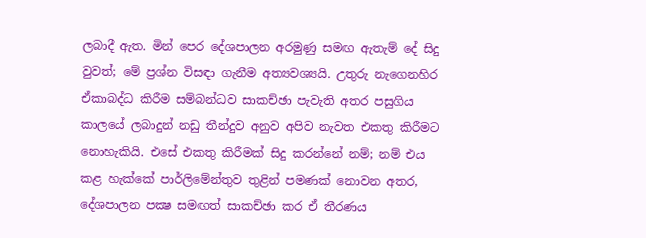ලබාදී ඇත. මින් පෙර දේශපාලන අරමුණු සමඟ ඇතැම් දේ සිදු වුවත්; මේ ප්‍රශ්න විසඳා ගැනීම අත්‍යවශ්‍යයි. උතුරු නැගෙනහිර ඒකාබද්ධ කිරීම සම්බන්ධව සාකච්ඡා පැවැති අතර පසුගිය කාලයේ ලබාදුන් නඩු තීන්දුව අනුව අපිව නැවත එකතු කිරීමට නොහැකියි. එසේ එකතු කිරීමක් සිදු කරන්නේ නම්; නම් එය කළ හැක්කේ පාර්ලිමේන්තුව තුළින් පමණක් නොවන අතර, දේශපාලන පක්‍ෂ සමඟත් සාකච්ඡා කර ඒ තීරණය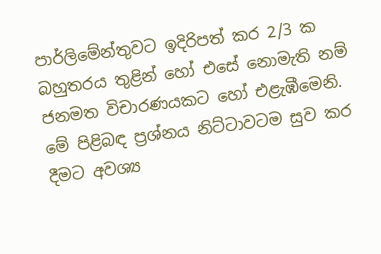පාර්ලිමේන්තුවට ඉදිරිපත් කර 2/3 ක බහුතරය තුළින් හෝ එසේ නොමැති නම් ජනමත විචාරණයකට හෝ එළැඹීමෙනි. මේ පිළිබඳ ප්‍රශ්නය නිට්ටාවටම සුව කර දීමට අවශ්‍ය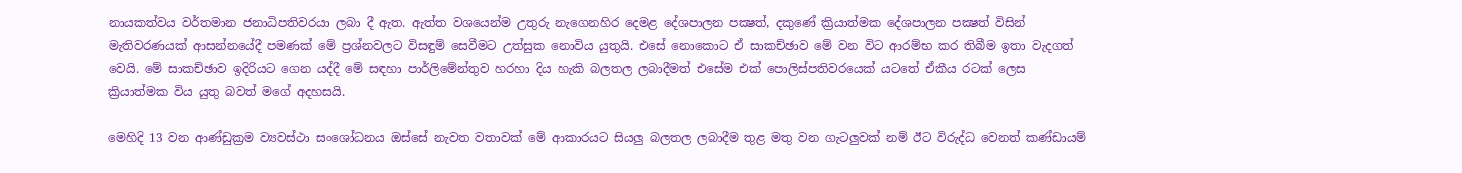නායකත්වය වර්තමාන ජනාධිපතිවරයා ලබා දී ඇත. ඇත්ත වශයෙන්ම උතුරු නැගෙනහිර දෙමළ දේශපාලන පක්‍ෂත්, දකුණේ ක්‍රියාත්මක දේශපාලන පක්‍ෂත් විසින් මැතිවරණයක් ආසන්නයේදී පමණක් මේ ප්‍රශ්නවලට විසඳුම් සෙවීමට උත්සුක නොවිය යුතුයි. එසේ නොකොට ඒ සාකච්ඡාව මේ වන විට ආරම්භ කර තිබීම ඉතා වැදගත් වෙයි. මේ සාකච්ඡාව ඉදිරියට ගෙන යද්දී මේ සඳහා පාර්ලිමේන්තුව හරහා දිය හැකි බලතල ලබාදීමත් එසේම එක් පොලිස්පතිවරයෙක් යටතේ ඒකීය රටක් ලෙස ක්‍රියාත්මක විය යුතු බවත් මගේ අදහසයි.

මෙහිදි 13 වන ආණ්ඩුක්‍රම ව්‍යවස්ථා සංශෝධනය ඔස්සේ නැවත වතාවක් මේ ආකාරයට සියලු බලතල ලබාදීම තුළ මතු වන ගැටලුවක් නම් ඊට විරුද්ධ වෙනත් කණ්ඩායම්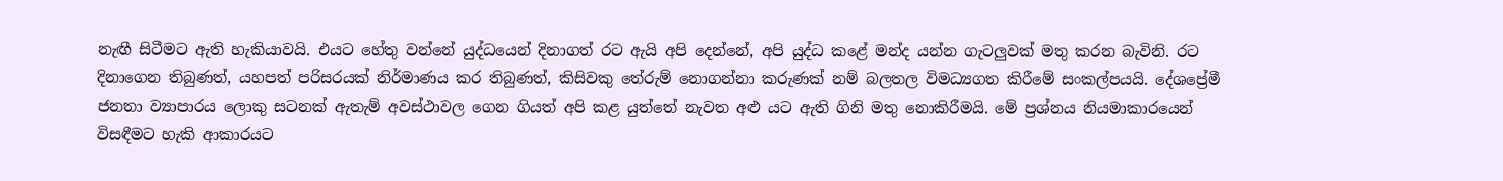නැඟී සිටීමට ඇති හැකියාවයි. එයට හේතු වන්නේ යුද්ධයෙන් දිනාගත් රට ඇයි අපි දෙන්නේ, අපි යුද්ධ කළේ මන්ද යන්න ගැටලුවක් මතු කරන බැවිනි. රට දිනාගෙන තිබුණත්, යහපත් පරිසරයක් නිර්මාණය කර තිබුණත්, කිසිවකු තේරුම් නොගන්නා කරුණක් නම් බලතල විමධ්‍යගත කිරීමේ සංකල්පයයි. දේශප්‍රේමී ජනතා ව්‍යාපාරය ලොකු සටනක් ඇතැම් අවස්ථාවල ගෙන ගියත් අපි කළ යුත්තේ නැවත අළු යට ඇති ගිනි මතු නොකිරීමයි. මේ ප්‍රශ්නය නියමාකාරයෙන් විසඳීමට හැකි ආකාරයට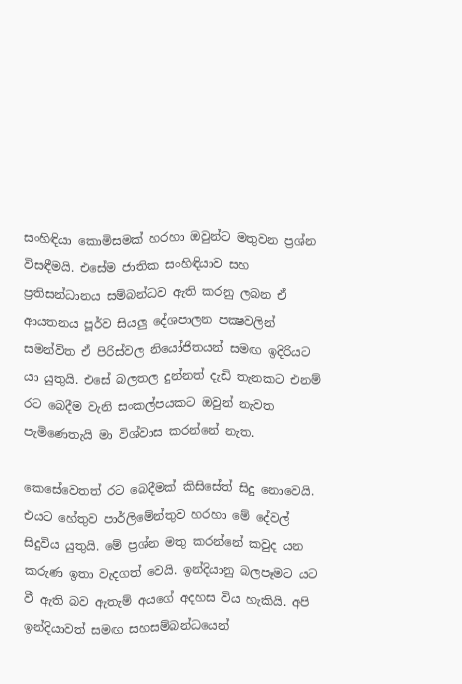සංහිඳියා කොමිසමක් හරහා ඔවුන්ට මතුවන ප්‍රශ්න විසඳීමයි. එසේම ජාතික සංහිඳියාව සහ ප්‍රතිසන්ධානය සම්බන්ධව ඇති කරනු ලබන ඒ ආයතනය පූර්ව සියලු දේශපාලන පක්‍ෂවලින් සමන්විත ඒ පිරිස්වල නියෝජිතයන් සමඟ ඉදිරියට යා යුතුයි. එසේ බලතල දුන්නත් දැඩි තැනකට එනම් රට බෙදීම වැනි සංකල්පයකට ඔවුන් නැවත පැමිණෙතැයි මා විශ්වාස කරන්නේ නැත.

කෙසේවෙතත් රට බෙදීමක් කිසිසේත් සිදු නොවෙයි. එයට හේතුව පාර්ලිමේන්තුව හරහා මේ දේවල් සිදුවිය යුතුයි. මේ ප්‍රශ්න මතු කරන්නේ කවුද යන කරුණ ඉතා වැදගත් වෙයි. ඉන්දියානු බලපෑමට යට වී ඇති බව ඇතැම් අයගේ අදහස විය හැකියි. අපි ඉන්දියාවත් සමඟ සහසම්බන්ධයෙන්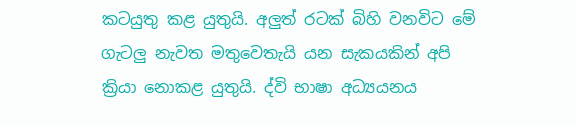කටයුතු කළ යුතුයි. අලුත් රටක් බිහි වනවිට මේ ගැටලු නැවත මතුවෙතැයි යන සැකයකින් අපි ක්‍රියා නොකළ යුතුයි. ද්වි භාෂා අධ්‍යයනය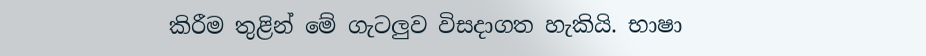කිරීම තුළින් මේ ගැටලුව විසදාගත හැකියි. භාෂා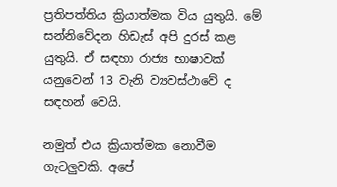ප්‍රතිපත්තිය ක්‍රියාත්මක විය යුතුයි. මේ සන්නිවේදන හිඩැස් අපි දුරස් කළ යුතුයි. ඒ සඳහා රාජ්‍ය භාෂාවක් යනුවෙන් 13 වැනි ව්‍යවස්ථාවේ ද සඳහන් වෙයි.

නමුත් එය ක්‍රියාත්මක නොවීම ගැටලුවකි. අපේ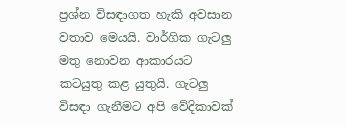ප්‍රශ්න විසඳාගත හැකි අවසාන වතාව මෙයයි. වාර්ගික ගැටලු මතු නොවන ආකාරයට කටයුතු කළ යුතුයි. ගැටලු විසඳා ගැනීමට අපි වේදිකාවක්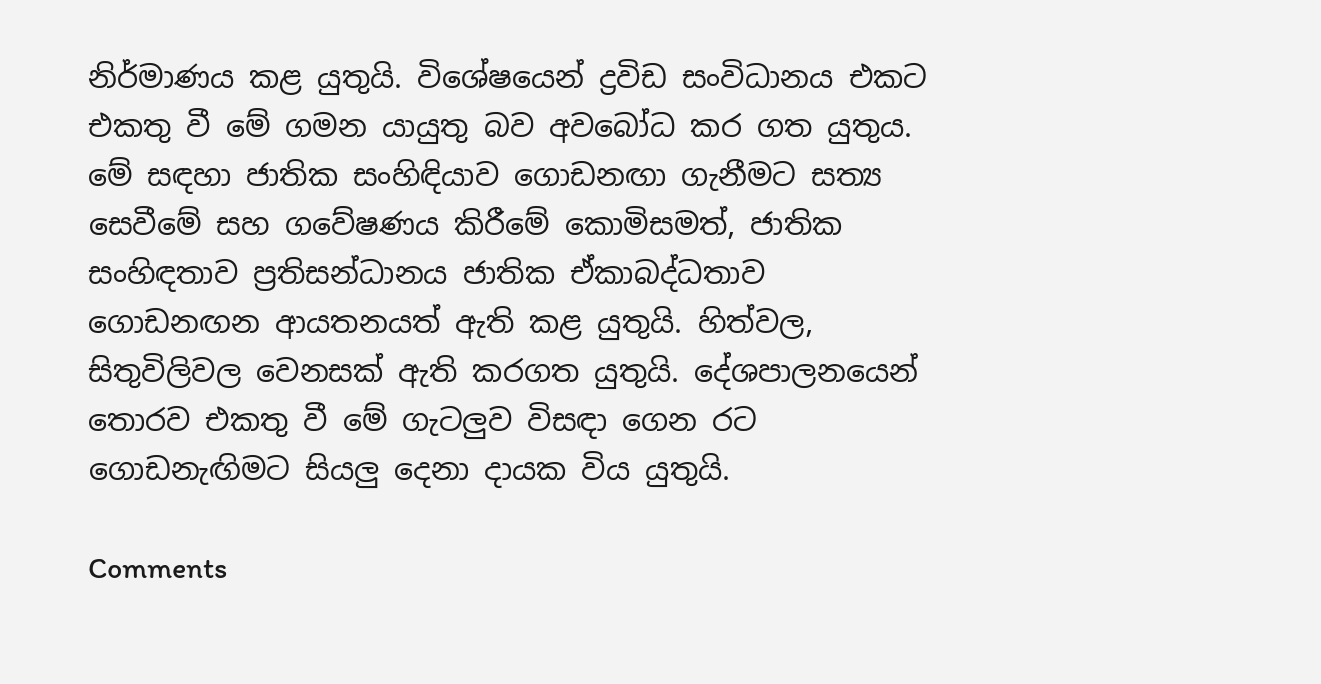නිර්මාණය කළ යුතුයි. විශේෂයෙන් ද්‍රවිඩ සංවිධානය එකට එකතු වී මේ ගමන යායුතු බව අවබෝධ කර ගත යුතුය. මේ සඳහා ජාතික සංහිඳියාව ගොඩනඟා ගැනීමට සත්‍ය සෙවීමේ සහ ගවේෂණය කිරීමේ කොමිසමත්, ජාතික සංහිඳතාව ප්‍රතිසන්ධානය ජාතික ඒකාබද්ධතාව ගොඩනඟන ආයතනයත් ඇති කළ යුතුයි. හිත්වල, සිතුවිලිවල වෙනසක් ඇති කරගත යුතුයි. දේශපාලනයෙන් තොරව එකතු වී මේ ගැටලුව විසඳා ගෙන රට ගොඩනැඟිමට සියලු දෙනා දායක විය යුතුයි.

Comments